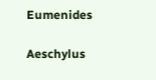Eumenides

Aeschylus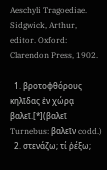Aeschyli Tragoediae. Sidgwick, Arthur, editor. Oxford: Clarendon Press, 1902.

  1. βροτοφθόρους κηλῖδας ἐν χώρᾳ βαλεῖ.[*](βαλεῖ Turnebus: βαλεῖν codd.)
  2. στενάζω; τί ῥέξω;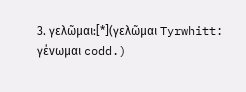3. γελῶμαι:[*](γελῶμαι Tyrwhitt: γένωμαι codd.)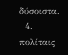δύσοιστα.
  4. πολίταις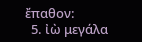ἔπαθον:
  5. ἰὼ μεγάλα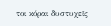τοι κόραι δυστυχεῖς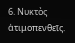6. Νυκτὸς ἀτιμοπενθεῖς.